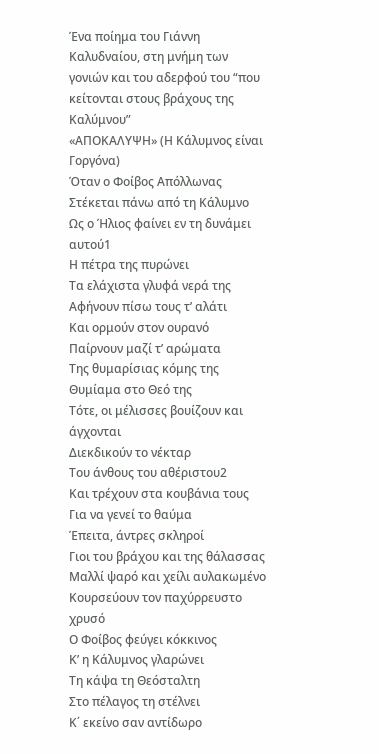Ένα ποίημα του Γιάννη Καλυδναίου, στη μνήμη των γονιών και του αδερφού του “που κείτονται στους βράχους της Καλύμνου”
«ΑΠΟΚΑΛΥΨΗ» (Η Κάλυμνος είναι Γοργόνα)
Όταν ο Φοίβος Απόλλωνας
Στέκεται πάνω από τη Κάλυμνο
Ως ο Ήλιος φαίνει εν τη δυνάμει αυτού1
Η πέτρα της πυρώνει
Τα ελάχιστα γλυφά νερά της
Αφήνουν πίσω τους τ’ αλάτι
Και ορμούν στον ουρανό
Παίρνουν μαζί τ’ αρώματα
Της θυμαρίσιας κόμης της
Θυμίαμα στο Θεό της
Τότε, οι μέλισσες βουίζουν και άγχονται
Διεκδικούν το νέκταρ
Του άνθους του αθέριστου2
Και τρέχουν στα κουβάνια τους
Για να γενεί το θαύμα
Έπειτα, άντρες σκληροί
Γιοι του βράχου και της θάλασσας
Μαλλί ψαρό και χείλι αυλακωμένο
Κουρσεύουν τον παχύρρευστο χρυσό
Ο Φοίβος φεύγει κόκκινος
Κ’ η Κάλυμνος γλαρώνει
Τη κάψα τη Θεόσταλτη
Στο πέλαγος τη στέλνει
Κ΄ εκείνο σαν αντίδωρο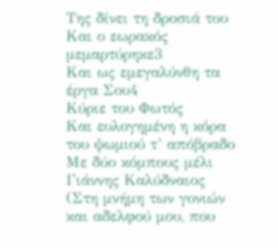Της δίνει τη δροσιά του
Και ο εωρακός μεμαρτύρηκε3
Και ως εμεγαλύνθη τα έργα Σου4
Κύριε του Φωτός
Και ευλογημένη η κόρα του ψωμιού τ’ απόβραδο
Με δύο κόμπους μέλι
Γιάννης Καλύδναιος
(Στη μνήμη των γονιών και αδελφού μου, που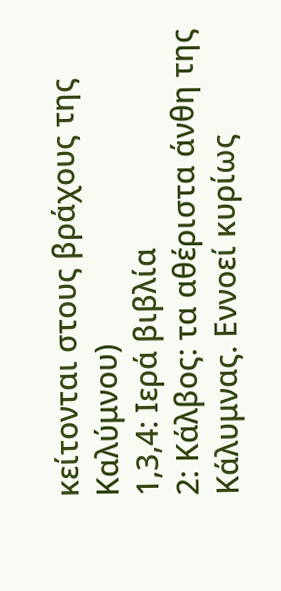κείτονται στους βράχους της Καλύμνου)
1,3,4: Ιερά βιβλία
2: Κάλβος: τα αθέριστα άνθη της Κάλυμνας. Εννοεί κυρίως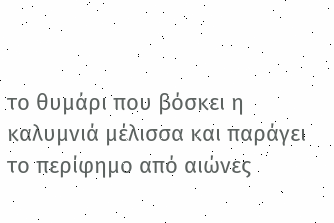το θυμάρι που βόσκει η καλυμνιά μέλισσα και παράγει το περίφημο από αιώνες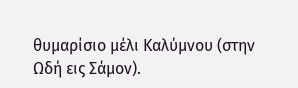θυμαρίσιο μέλι Καλύμνου (στην Ωδή εις Σάμον).